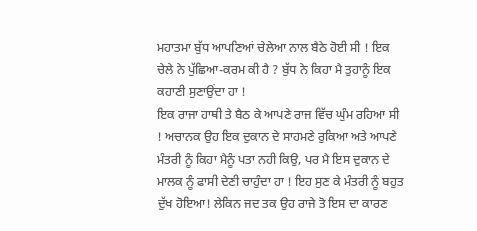ਮਹਾਤਮਾ ਬੁੱਧ ਆਪਣਿਆਂ ਚੇਲੇਆ ਨਾਲ ਬੈਠੇ ਹੋਈ ਸੀ ! ਇਕ ਚੇਲੇ ਨੇ ਪੁੱਛਿਆ-ਕਰਮ ਕੀ ਹੈ ? ਬੁੱਧ ਨੇ ਕਿਹਾ ਮੈ ਤੁਹਾਨੂੰ ਇਕ ਕਹਾਣੀ ਸੁਣਾਉਂਦਾ ਹਾ !
ਇਕ ਰਾਜਾ ਹਾਥੀ ਤੇ ਬੈਠ ਕੇ ਆਪਣੇ ਰਾਜ ਵਿੱਚ ਘੁੰਮ ਰਹਿਆ ਸੀ ! ਅਚਾਨਕ ਉਹ ਇਕ ਦੁਕਾਨ ਦੇ ਸਾਹਮਣੇ ਰੁਕਿਆ ਅਤੇ ਆਪਣੇ ਮੰਤਰੀ ਨੂੰ ਕਿਹਾ ਮੈਨੂੰ ਪਤਾ ਨਹੀ ਕਿਉ, ਪਰ ਮੈ ਇਸ ਦੁਕਾਨ ਦੇ ਮਾਲਕ ਨੂੰ ਫਾਸੀ ਦੇਣੀ ਚਾਹੁੰਦਾ ਹਾ ! ਇਹ ਸੁਣ ਕੇ ਮੰਤਰੀ ਨੂੰ ਬਹੁਤ ਦੁੱਖ ਹੋਇਆ! ਲੇਕਿਨ ਜਦ ਤਕ ਉਹ ਰਾਜੇ ਤੋ ਇਸ ਦਾ ਕਾਰਣ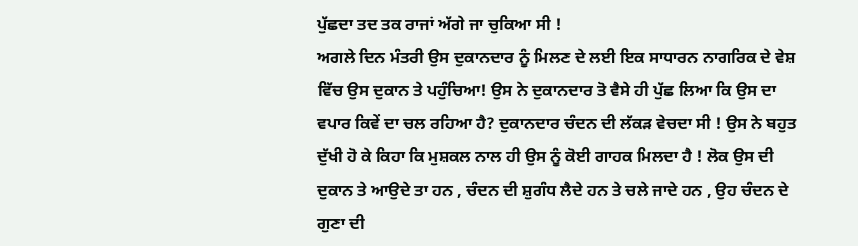ਪੁੱਛਦਾ ਤਦ ਤਕ ਰਾਜਾਂ ਅੱਗੇ ਜਾ ਚੁਕਿਆ ਸੀ !
ਅਗਲੇ ਦਿਨ ਮੰਤਰੀ ਉਸ ਦੁਕਾਨਦਾਰ ਨੂੰ ਮਿਲਣ ਦੇ ਲਈ ਇਕ ਸਾਧਾਰਨ ਨਾਗਰਿਕ ਦੇ ਵੇਸ਼ ਵਿੱਚ ਉਸ ਦੁਕਾਨ ਤੇ ਪਹੁੰਚਿਆ! ਉਸ ਨੇ ਦੁਕਾਨਦਾਰ ਤੋ ਵੈਸੇ ਹੀ ਪੁੱਛ ਲਿਆ ਕਿ ਉਸ ਦਾ ਵਪਾਰ ਕਿਵੇਂ ਦਾ ਚਲ ਰਹਿਆ ਹੈ? ਦੁਕਾਨਦਾਰ ਚੰਦਨ ਦੀ ਲੱਕੜ ਵੇਚਦਾ ਸੀ ! ਉਸ ਨੇ ਬਹੁਤ ਦੁੱਖੀ ਹੋ ਕੇ ਕਿਹਾ ਕਿ ਮੁਸ਼ਕਲ ਨਾਲ ਹੀ ਉਸ ਨੂੰ ਕੋਈ ਗਾਹਕ ਮਿਲਦਾ ਹੈ ! ਲੋਕ ਉਸ ਦੀ ਦੁਕਾਨ ਤੇ ਆਉਦੇ ਤਾ ਹਨ , ਚੰਦਨ ਦੀ ਸ਼ੁਗੰਧ ਲੈਦੇ ਹਨ ਤੇ ਚਲੇ ਜਾਦੇ ਹਨ , ਉਹ ਚੰਦਨ ਦੇ ਗੁਣਾ ਦੀ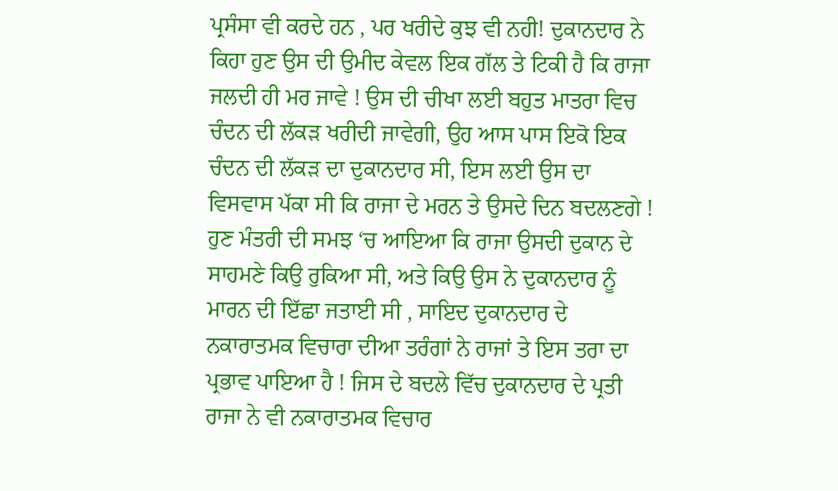ਪ੍ਰਸੰਸਾ ਵੀ ਕਰਦੇ ਹਨ , ਪਰ ਖਰੀਦੇ ਕੁਝ ਵੀ ਨਹੀ! ਦੁਕਾਨਦਾਰ ਨੇ ਕਿਹਾ ਹੁਣ ਉਸ ਦੀ ਉਮੀਦ ਕੇਵਲ ਇਕ ਗੱਲ ਤੇ ਟਿਕੀ ਹੈ ਕਿ ਰਾਜਾ ਜਲਦੀ ਹੀ ਮਰ ਜਾਵੇ ! ਉਸ ਦੀ ਚੀਖਾ ਲਈ ਬਹੁਤ ਮਾਤਰਾ ਵਿਚ ਚੰਦਨ ਦੀ ਲੱਕੜ ਖਰੀਦੀ ਜਾਵੇਗੀ, ਉਹ ਆਸ ਪਾਸ ਇਕੋ ਇਕ ਚੰਦਨ ਦੀ ਲੱਕੜ ਦਾ ਦੁਕਾਨਦਾਰ ਸੀ, ਇਸ ਲਈ ਉਸ ਦਾ ਵਿਸਵਾਸ ਪੱਕਾ ਸੀ ਕਿ ਰਾਜਾ ਦੇ ਮਰਨ ਤੇ ਉਸਦੇ ਦਿਨ ਬਦਲਣਗੇ !
ਹੁਣ ਮੰਤਰੀ ਦੀ ਸਮਝ ‘ਚ ਆਇਆ ਕਿ ਰਾਜਾ ਉਸਦੀ ਦੁਕਾਨ ਦੇ ਸਾਹਮਣੇ ਕਿਉ ਰੁਕਿਆ ਸੀ, ਅਤੇ ਕਿਉ ਉਸ ਨੇ ਦੁਕਾਨਦਾਰ ਨੂੰ ਮਾਰਨ ਦੀ ਇੱਛਾ ਜਤਾਈ ਸੀ , ਸਾਇਦ ਦੁਕਾਨਦਾਰ ਦੇ ਨਕਾਰਾਤਮਕ ਵਿਚਾਰਾ ਦੀਆ ਤਰੰਗਾਂ ਨੇ ਰਾਜਾਂ ਤੇ ਇਸ ਤਰਾ ਦਾ ਪ੍ਰਭਾਵ ਪਾਇਆ ਹੈ ! ਜਿਸ ਦੇ ਬਦਲੇ ਵਿੱਚ ਦੁਕਾਨਦਾਰ ਦੇ ਪ੍ਰਤੀ ਰਾਜਾ ਨੇ ਵੀ ਨਕਾਰਾਤਮਕ ਵਿਚਾਰ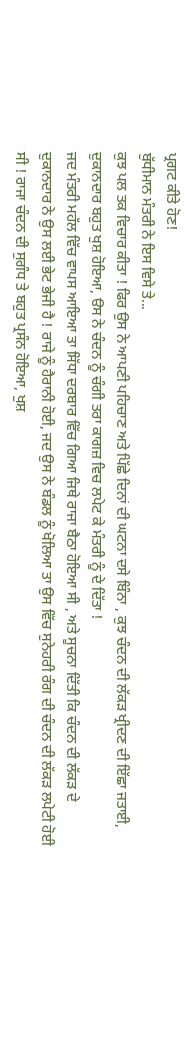ਪ੍ਰਗਟ ਕੀਤੇ ਹੋਣ!
ਬੁੱਧੀਮਾਨ ਮੰਤਰੀ ਨੇ ਇਸ ਵਿਸੇ ਤੇ...
ਕੁਝ ਪਲ ਤਕ ਵਿਚਾਰ ਕੀਤਾ ! ਫਿਰ ਉਸ ਨੇ ਆਪਣੀ ਪਹਿਚਾਣ ਅਤੇ ਪਿੱਛੇ ਦਿਨਾਂ ਦੀ ਘਟਨਾ ਦਸੇ ਬਿੰਨਾ , ਕੁਝ ਚੰਦਨ ਦੀ ਲੱਕੜ ਖ੍ਰੀਦਣ ਦੀ ਇੱਛਾ ਜਤਾਈ, ਦੁਕਾਨਦਾਰ ਬਹੁਤ ਖੁਸ਼ ਹੋਇਆ, ੳਸ ਨੇ ਚੰਦਨ ਨੂੰ ਚੰਗੀ ਤਰਾ ਕਾਗਜ਼ ਵਿਚ ਲਪੇਟ ਕੇ ਮੰਤਰੀ ਨੂੰ ਦੇ ਦਿੱਤਾ !
ਜਦ ਮੰਤਰੀ ਮਹੱਲ ਵਿੱਚ ਵਾਪਸ ਆਇਆ ਤਾ ਸਿੱਧਾ ਦਰਬਾਰ ਵਿੱਚ ਗਿਆ ਜਿਥੇ ਰਾਜਾ ਬੈਠਾ ਹੋਇਆ ਸੀ , ਅਤੇ ਸੂਚਨਾ ਦਿੱਤੀ ਕਿ ਚੰਦਨ ਦੀ ਲੱਕੜ ਦੇ ਦੁਕਾਨਦਾਰ ਨੇ ਉਸ ਲਈ ਭੇਟ ਭੇਜੀ ਹੈ ! ਰਾਜੇ ਨੂੰ ਹੈਰਾਨੀ ਹੋਈ, ਜਦ ਉਸ ਨੇ ਬੰਡਲ ਨੂੰ ਖੋਲਿਆ ਤਾ ਉਸ ਵਿੱਚ ਸੁਨੇਹਰੀ ਰੰਗ ਦੀ ਚੰਦਨ ਦੀ ਲੱਕੜ ਲਪੇਟੀ ਹੋਈ ਸੀ ! ਰਾਜਾ ਚੰਦਨ ਦੀ ਸੁਗੰਧ ਤੇ ਬਹੁਤ ਪ੍ਰਸੰਨ ਹੋਇਆ, ਖੁਸ਼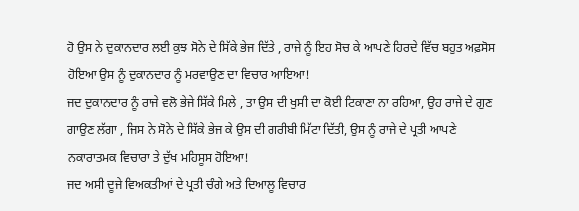ਹੋ ਉਸ ਨੇ ਦੁਕਾਨਦਾਰ ਲਈ ਕੁਝ ਸੋਨੇ ਦੇ ਸਿੱਕੇ ਭੇਜ ਦਿੱਤੇ , ਰਾਜੇ ਨੂੰ ਇਹ ਸੋਚ ਕੇ ਆਪਣੇ ਹਿਰਦੇ ਵਿੱਚ ਬਹੁਤ ਅਫ਼ਸੋਸ ਹੋਇਆ ਉਸ ਨੂੰ ਦੁਕਾਨਦਾਰ ਨੂੰ ਮਰਵਾਉਣ ਦਾ ਵਿਚਾਰ ਆਇਆ!
ਜਦ ਦੁਕਾਨਦਾਰ ਨੂੰ ਰਾਜੇ ਵਲੋ ਭੇਜੇ ਸਿੱਕੇ ਮਿਲੇ , ਤਾ ਉਸ ਦੀ ਖੁਸੀ ਦਾ ਕੋਈ ਟਿਕਾਣਾ ਨਾ ਰਹਿਆ, ਉਹ ਰਾਜੇ ਦੇ ਗੁਣ ਗਾਉਣ ਲੱਗਾ , ਜਿਸ ਨੇ ਸੋਨੇ ਦੇ ਸਿੱਕੇ ਭੇਜ ਕੇ ਉਸ ਦੀ ਗਰੀਬੀ ਮਿੱਟਾ ਦਿੱਤੀ, ਉਸ ਨੂੰ ਰਾਜੇ ਦੇ ਪ੍ਰਤੀ ਆਪਣੇ ਨਕਾਰਾਤਮਕ ਵਿਚਾਰਾ ਤੇ ਦੁੱਖ ਮਹਿਸੂਸ ਹੋਇਆ!
ਜਦ ਅਸੀ ਦੂਜੇ ਵਿਅਕਤੀਆਂ ਦੇ ਪ੍ਰਤੀ ਚੰਗੇ ਅਤੇ ਦਿਆਲੂ ਵਿਚਾਰ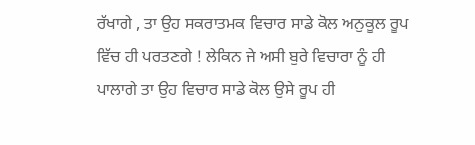ਰੱਖਾਗੇ , ਤਾ ਉਹ ਸਕਰਾਤਮਕ ਵਿਚਾਰ ਸਾਡੇ ਕੋਲ ਅਨੁਕੂਲ ਰੂਪ ਵਿੱਚ ਹੀ ਪਰਤਣਗੇ ! ਲੇਕਿਨ ਜੇ ਅਸੀ ਬੁਰੇ ਵਿਚਾਰਾ ਨੂੰ ਹੀ ਪਾਲਾਗੇ ਤਾ ਉਹ ਵਿਚਾਰ ਸਾਡੇ ਕੋਲ ਉਸੇ ਰੂਪ ਹੀ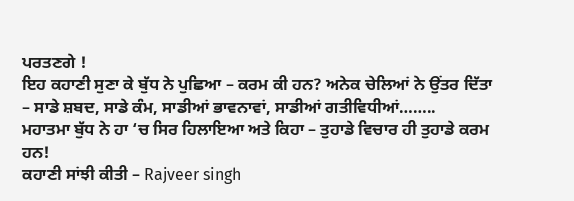ਪਰਤਣਗੇ !
ਇਹ ਕਹਾਣੀ ਸੁਣਾ ਕੇ ਬੁੱਧ ਨੇ ਪੁਛਿਆ – ਕਰਮ ਕੀ ਹਨ? ਅਨੇਕ ਚੇਲਿਆਂ ਨੇ ਉਂਤਰ ਦਿੱਤਾ – ਸਾਡੇ ਸ਼ਬਦ, ਸਾਡੇ ਕੰਮ, ਸਾਡੀਆਂ ਭਾਵਨਾਵਾਂ, ਸਾਡੀਆਂ ਗਤੀਵਿਧੀਆਂ……..
ਮਹਾਤਮਾ ਬੁੱਧ ਨੇ ਹਾ ‘ਚ ਸਿਰ ਹਿਲਾਇਆ ਅਤੇ ਕਿਹਾ – ਤੁਹਾਡੇ ਵਿਚਾਰ ਹੀ ਤੁਹਾਡੇ ਕਰਮ ਹਨ!
ਕਹਾਣੀ ਸਾਂਝੀ ਕੀਤੀ – Rajveer singh